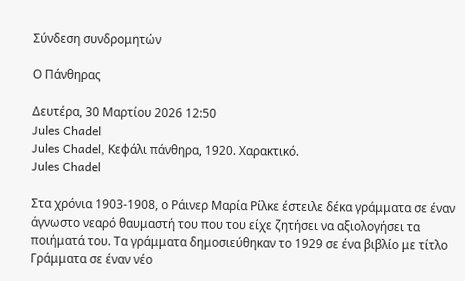Σύνδεση συνδρομητών

Ο Πάνθηρας

Δευτέρα, 30 Μαρτίου 2026 12:50
Jules Chadel
Jules Chadel, Κεφάλι πάνθηρα, 1920. Χαρακτικό.
Jules Chadel

Στα χρόνια 1903-1908, ο Ράινερ Μαρία Ρίλκε έστειλε δέκα γράμματα σε έναν άγνωστο νεαρό θαυμαστή του που του είχε ζητήσει να αξιολογήσει τα ποιήματά του. Τα γράμματα δημοσιεύθηκαν το 1929 σε ένα βιβλίο με τίτλο Γράμματα σε έναν νέο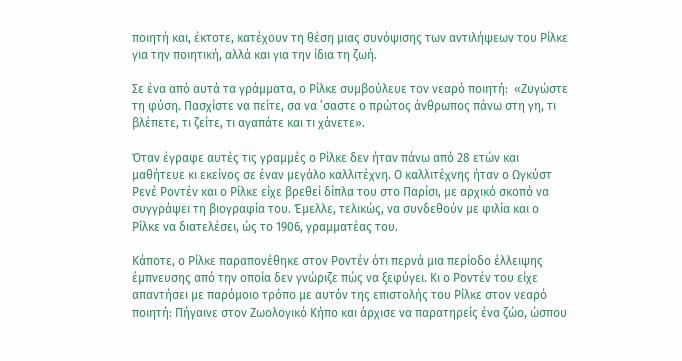ποιητή και, έκτοτε, κατέχουν τη θέση μιας συνόψισης των αντιλήψεων του Ρίλκε για την ποιητική, αλλά και για την ίδια τη ζωή.

Σε ένα από αυτά τα γράμματα, ο Ρίλκε συμβούλευε τον νεαρό ποιητή:  «Ζυγώστε τη φύση. Πασχίστε να πείτε, σα να ’σαστε ο πρώτος άνθρωπος πάνω στη γη, τι βλέπετε, τι ζείτε, τι αγαπάτε και τι χάνετε».

Όταν έγραφε αυτές τις γραμμές ο Ρίλκε δεν ήταν πάνω από 28 ετών και μαθήτευε κι εκείνος σε έναν μεγάλο καλλιτέχνη. Ο καλλιτέχνης ήταν ο Ωγκύστ Ρενέ Ροντέν και ο Ρίλκε είχε βρεθεί δίπλα του στο Παρίσι, με αρχικό σκοπό να συγγράψει τη βιογραφία του. Έμελλε, τελικώς, να συνδεθούν με φιλία και ο Ρίλκε να διατελέσει, ώς το 1906, γραμματέας του.

Κάποτε, ο Ρίλκε παραπονέθηκε στον Ροντέν ότι περνά μια περίοδο έλλειψης έμπνευσης από την οποία δεν γνώριζε πώς να ξεφύγει. Κι ο Ροντέν του είχε απαντήσει με παρόμοιο τρόπο με αυτόν της επιστολής του Ρίλκε στον νεαρό ποιητή: Πήγαινε στον Ζωολογικό Κήπο και άρχισε να παρατηρείς ένα ζώο, ώσπου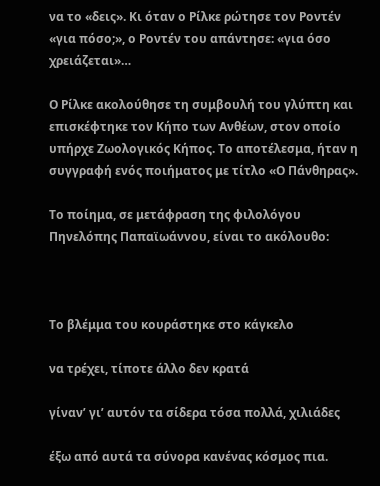να το «δεις». Κι όταν ο Ρίλκε ρώτησε τον Ροντέν «για πόσο;», ο Ροντέν του απάντησε: «για όσο χρειάζεται»…

Ο Ρίλκε ακολούθησε τη συμβουλή του γλύπτη και επισκέφτηκε τον Κήπο των Ανθέων, στον οποίο υπήρχε Ζωολογικός Κήπος. Το αποτέλεσμα, ήταν η συγγραφή ενός ποιήματος με τίτλο «Ο Πάνθηρας».

Το ποίημα, σε μετάφραση της φιλολόγου Πηνελόπης Παπαϊωάννου, είναι το ακόλουθο:



Το βλέμμα του κουράστηκε στο κάγκελο

να τρέχει, τίποτε άλλο δεν κρατά

γίναν’ γι’ αυτόν τα σίδερα τόσα πολλά, χιλιάδες

έξω από αυτά τα σύνορα κανένας κόσμος πια.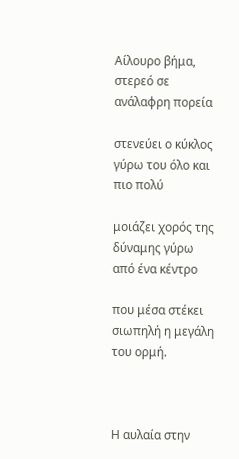Αίλουρο βήμα, στερεό σε ανάλαφρη πορεία

στενεύει ο κύκλος γύρω του όλο και πιο πολύ

μοιάζει χορός της δύναμης γύρω από ένα κέντρο

που μέσα στέκει σιωπηλή η μεγάλη του ορμή.



Η αυλαία στην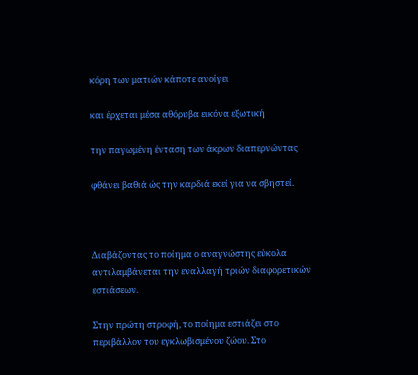κόρη των ματιών κάποτε ανοίγει

και έρχεται μέσα αθόρυβα εικόνα εξωτική

την παγωμένη ένταση των άκρων διαπερνώντας

φθάνει βαθιά ώς την καρδιά εκεί για να σβηστεί.



Διαβάζοντας το ποίημα ο αναγνώστης εύκολα αντιλαμβάνεται την εναλλαγή τριών διαφορετικών εστιάσεων.

Στην πρώτη στροφή, το ποίημα εστιάζει στο περιβάλλον του εγκλωβισμένου ζώου. Στο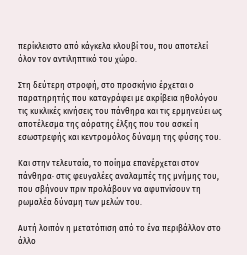περίκλειστο από κάγκελα κλουβί του, που αποτελεί όλον τον αντιληπτικό του χώρο.

Στη δεύτερη στροφή, στο προσκήνιο έρχεται ο παρατηρητής που καταγράφει με ακρίβεια ηθολόγου τις κυκλικές κινήσεις του πάνθηρα και τις ερμηνεύει ως αποτέλεσμα της αόρατης έλξης που του ασκεί η εσωστρεφής και κεντρομόλος δύναμη της φύσης του.

Και στην τελευταία, το ποίημα επανέρχεται στον πάνθηρα· στις φευγαλέες αναλαμπές της μνήμης του, που σβήνουν πριν προλάβουν να αφυπνίσουν τη ρωμαλέα δύναμη των μελών του.

Αυτή λοιπόν η μετατόπιση από το ένα περιβάλλον στο άλλο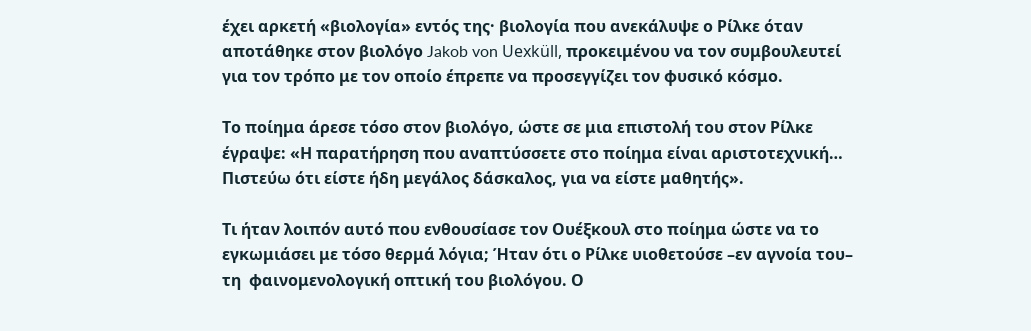έχει αρκετή «βιολογία» εντός της· βιολογία που ανεκάλυψε ο Ρίλκε όταν αποτάθηκε στον βιολόγο Jakob von Uexküll, προκειμένου να τον συμβουλευτεί για τoν τρόπο με τον οποίο έπρεπε να προσεγγίζει τον φυσικό κόσμο.

Το ποίημα άρεσε τόσο στον βιολόγο, ώστε σε μια επιστολή του στον Ρίλκε έγραψε: «Η παρατήρηση που αναπτύσσετε στο ποίημα είναι αριστοτεχνική… Πιστεύω ότι είστε ήδη μεγάλος δάσκαλος, για να είστε μαθητής».

Τι ήταν λοιπόν αυτό που ενθουσίασε τον Ουέξκουλ στο ποίημα ώστε να το εγκωμιάσει με τόσο θερμά λόγια; Ήταν ότι ο Ρίλκε υιοθετούσε –εν αγνοία του– τη  φαινομενολογική οπτική του βιολόγου. Ο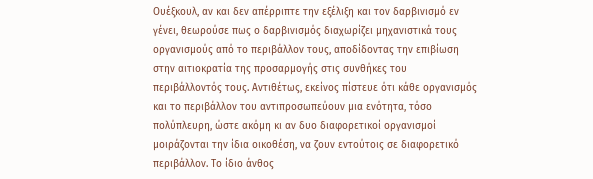Ουέξκουλ, αν και δεν απέρριπτε την εξέλιξη και τον δαρβινισμό εν γένει, θεωρούσε πως ο δαρβινισμός διαχωρίζει μηχανιστικά τους οργανισμούς από το περιβάλλον τους, αποδίδοντας την επιβίωση στην αιτιοκρατία της προσαρμογής στις συνθήκες του περιβάλλοντός τους. Αντιθέτως, εκείνος πίστευε ότι κάθε οργανισμός και το περιβάλλον του αντιπροσωπεύουν μια ενότητα, τόσο πολύπλευρη, ώστε ακόμη κι αν δυο διαφορετικοί οργανισμοί μοιράζονται την ίδια οικοθέση, να ζουν εντούτοις σε διαφορετικό περιβάλλον. Το ίδιο άνθος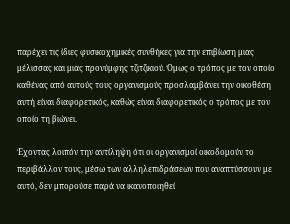παρέχει τις ίδιες φυσικοχημικές συνθήκες για την επιβίωση μιας μέλισσας και μιας προνύμφης τζιτζικιού. Όμως ο τρόπος με τον οποίο καθένας από αυτούς τους οργανισμούς προσλαμβάνει την οικοθέση αυτή είναι διαφορετικός, καθώς είναι διαφορετικός ο τρόπος με τον οποίο τη βιώνει.

Έχοντας λοιπόν την αντίληψη ότι οι οργανισμοί οικοδομούν το περιβάλλον τους, μέσω των αλληλεπιδράσεων που αναπτύσσουν με αυτό, δεν μπορούσε παρά να ικανοποιηθεί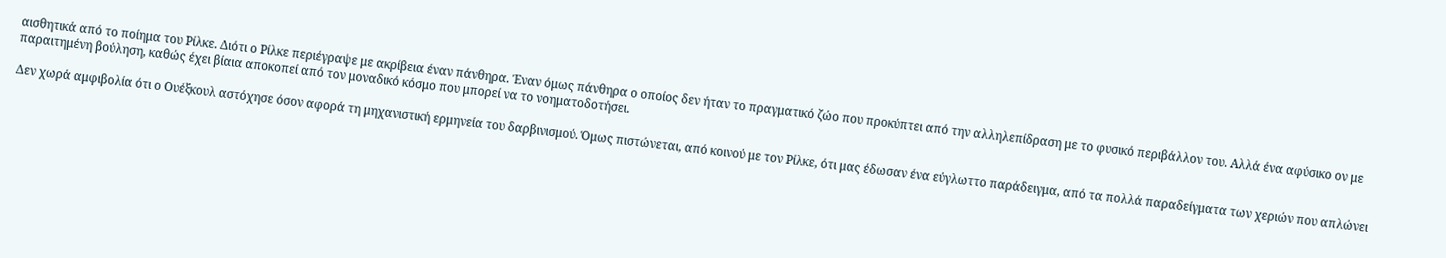αισθητικά από το ποίημα του Ρίλκε. Διότι ο Ρίλκε περιέγραψε με ακρίβεια έναν πάνθηρα. Έναν όμως πάνθηρα ο οποίος δεν ήταν το πραγματικό ζώο που προκύπτει από την αλληλεπίδραση με το φυσικό περιβάλλον του. Αλλά ένα αφύσικο ον με παραιτημένη βούληση, καθώς έχει βίαια αποκοπεί από τον μοναδικό κόσμο που μπορεί να το νοηματοδοτήσει.

Δεν χωρά αμφιβολία ότι ο Ουέξκουλ αστόχησε όσον αφορά τη μηχανιστική ερμηνεία του δαρβινισμού. Όμως πιστώνεται, από κοινού με τον Ρίλκε, ότι μας έδωσαν ένα εύγλωττο παράδειγμα, από τα πολλά παραδείγματα των χεριών που απλώνει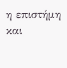η επιστήμη και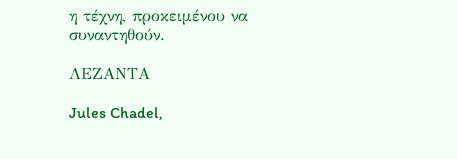η τέχνη, προκειμένου να συναντηθούν.

ΛΕΖΑΝΤΑ

Jules Chadel,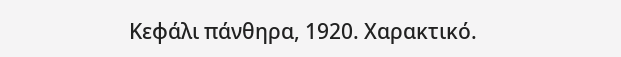Κεφάλι πάνθηρα, 1920. Χαρακτικό.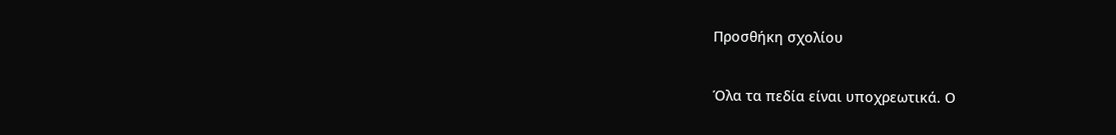Προσθήκη σχολίου

Όλα τα πεδία είναι υποχρεωτικά. Ο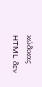κώδικας HTML δεν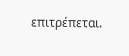επιτρέπεται.